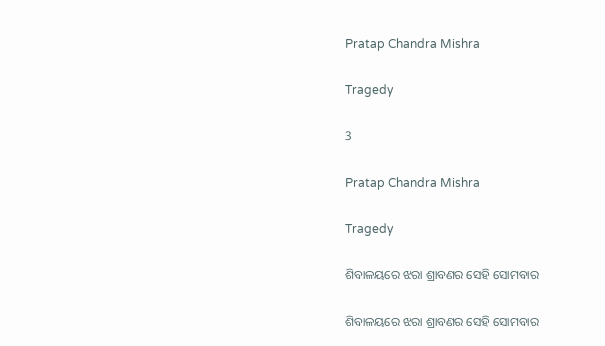Pratap Chandra Mishra

Tragedy

3

Pratap Chandra Mishra

Tragedy

ଶିବାଳୟରେ ଝରା ଶ୍ରାବଣର ସେହି ସୋମବାର

ଶିବାଳୟରେ ଝରା ଶ୍ରାବଣର ସେହି ସୋମବାର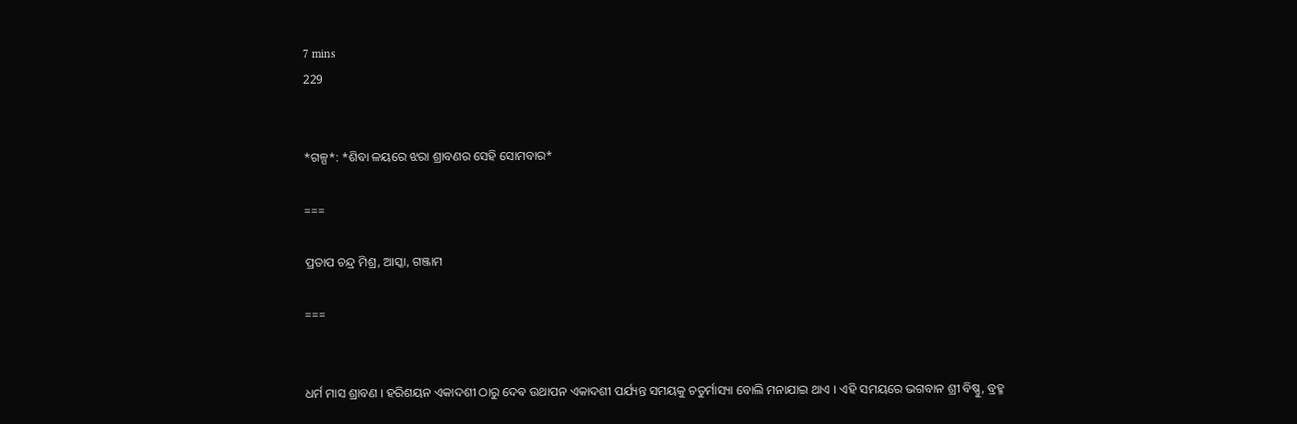7 mins
229


*ଗଳ୍ପ*: *ଶିବା ଳୟରେ ଝରା ଶ୍ରାବଣର ସେହି ସୋମବାର*

===

ପ୍ରତାପ ଚନ୍ଦ୍ର ମିଶ୍ର, ଆସ୍କା, ଗଞ୍ଜାମ

===


ଧର୍ମ ମାସ ଶ୍ରାବଣ । ହରିଶୟନ ଏକାଦଶୀ ଠାରୁ ଦେଵ ଉଥାପନ ଏକାଦଶୀ ପର୍ଯ୍ୟନ୍ତ ସମୟକୁ ଚତୁର୍ମାସ୍ୟା ବୋଲି ମନାଯାଇ ଥାଏ । ଏହି ସମୟରେ ଭଗବାନ ଶ୍ରୀ ବିଷ୍ଣୁ, ବ୍ରହ୍ମ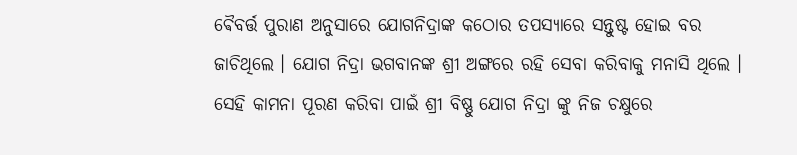ଵୈବର୍ତ୍ତ ପୁରାଣ ଅନୁସାରେ ଯୋଗନିଦ୍ରାଙ୍କ କଠୋର ତପସ୍ୟାରେ ସନ୍ତୁଷ୍ଟ ହୋଇ ବର ଜାଚିଥିଲେ । ଯୋଗ ନିଦ୍ରା ଭଗବାନଙ୍କ ଶ୍ରୀ ଅଙ୍ଗରେ ରହି ସେବା କରିବାକୁ ମନାସି ଥିଲେ । ସେହି କାମନା ପୂରଣ କରିବା ପାଇଁ ଶ୍ରୀ ବିଷ୍ଣୁ ଯୋଗ ନିଦ୍ରା ଙ୍କୁ ନିଜ ଚକ୍ଷୁରେ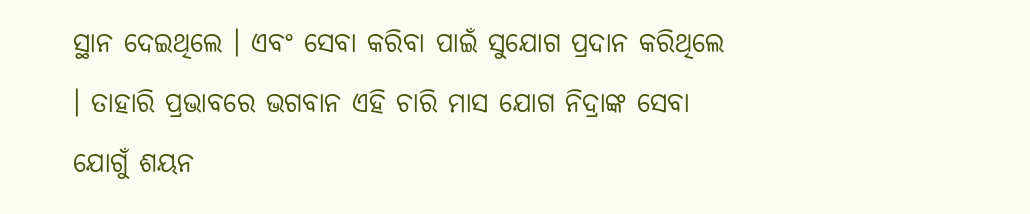ସ୍ଥାନ ଦେଇଥିଲେ । ଏବଂ ସେବା କରିବା ପାଇଁ ସୁଯୋଗ ପ୍ରଦାନ କରିଥିଲେ । ତାହାରି ପ୍ରଭାବରେ ଭଗବାନ ଏହି ଚାରି ମାସ ଯୋଗ ନିଦ୍ରାଙ୍କ ସେବା ଯୋଗୁଁ ଶୟନ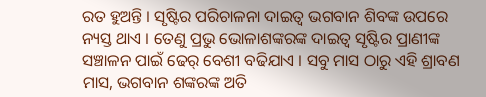ରତ ହୁଅନ୍ତି । ସୃଷ୍ଟିର ପରିଚାଳନା ଦାଇତ୍ୱ ଭଗବାନ ଶିବଙ୍କ ଉପରେ ନ୍ୟସ୍ତ ଥାଏ । ତେଣୁ ପ୍ରଭୁ ଭୋଳାଶଙ୍କରଙ୍କ ଦାଇତ୍ୱ ସୃଷ୍ଟିର ପ୍ରାଣୀଙ୍କ ସଞ୍ଚାଳନ ପାଇଁ ଢେର୍ ବେଶୀ ବଢିଯାଏ । ସବୁ ମାସ ଠାରୁ ଏହି ଶ୍ରାବଣ ମାସ, ଭଗବାନ ଶଙ୍କରଙ୍କ ଅତି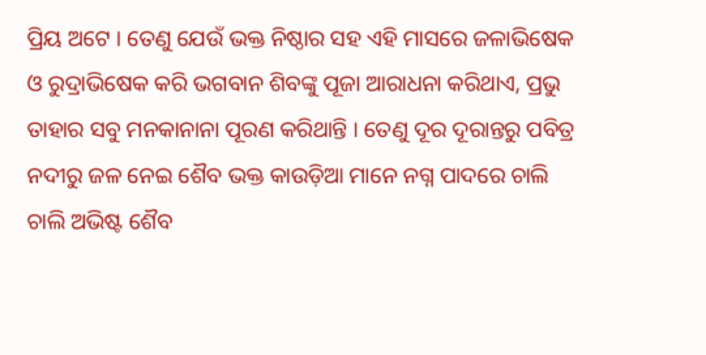ପ୍ରିୟ ଅଟେ । ତେଣୁ ଯେଉଁ ଭକ୍ତ ନିଷ୍ଠାର ସହ ଏହି ମାସରେ ଜଳାଭିଷେକ ଓ ରୁଦ୍ରାଭିଷେକ କରି ଭଗବାନ ଶିବଙ୍କୁ ପୂଜା ଆରାଧନା କରିଥାଏ, ପ୍ରଭୁ ତାହାର ସବୁ ମନକାନାନା ପୂରଣ କରିଥାନ୍ତି । ତେଣୁ ଦୂର ଦୂରାନ୍ତରୁ ପବିତ୍ର ନଦୀରୁ ଜଳ ନେଇ ଶୈବ ଭକ୍ତ କାଉଡ଼ିଆ ମାନେ ନଗ୍ନ ପାଦରେ ଚାଲି ଚାଲି ଅଭିଷ୍ଟ ଶୈବ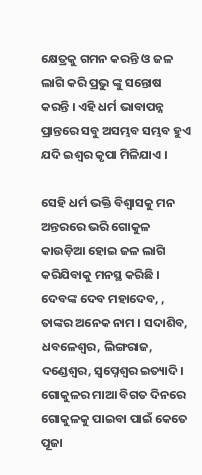କ୍ଷେତ୍ରକୁ ଗମନ କରନ୍ତି ଓ ଜଳ ଲାଗି କରି ପ୍ରଭୁ ଙ୍କୁ ସନ୍ତୋଷ କରନ୍ତି । ଏହି ଧର୍ମ ଭାବାପନ୍ନ ପ୍ରାନ୍ତରେ ସବୁ ଅସମ୍ଭବ ସମ୍ଭବ ହୁଏ ଯଦି ଇଶ୍ଵର କୃପା ମିଳିଯାଏ ।

ସେହି ଧର୍ମ ଭକ୍ତି ବିଶ୍ୱାସକୁ ମନ ଅନ୍ତରରେ ଭରି ଗୋକୁଳ କାଉଡ଼ିଆ ହୋଇ ଜଳ ଲାଗି କରିଯିବାକୁ ମନସ୍ଥ କରିଛି । ଦେବଙ୍କ ଦେବ ମହାଦେବ, , ତାଙ୍କର ଅନେକ ନାମ । ସଦାଶିବ, ଧବଳେଶ୍ଵର, ଲିଙ୍ଗରାଜ, ଦଣ୍ଡେଶ୍ୱର, ସ୍ଵପ୍ନେଶ୍ୱର ଇତ୍ୟାଦି । ଗୋକୁଳର ମାଆ ବିଗତ ଦିନରେ ଗୋକୁଳକୁ ପାଇବା ପାଇଁ କେତେ ପୂଜା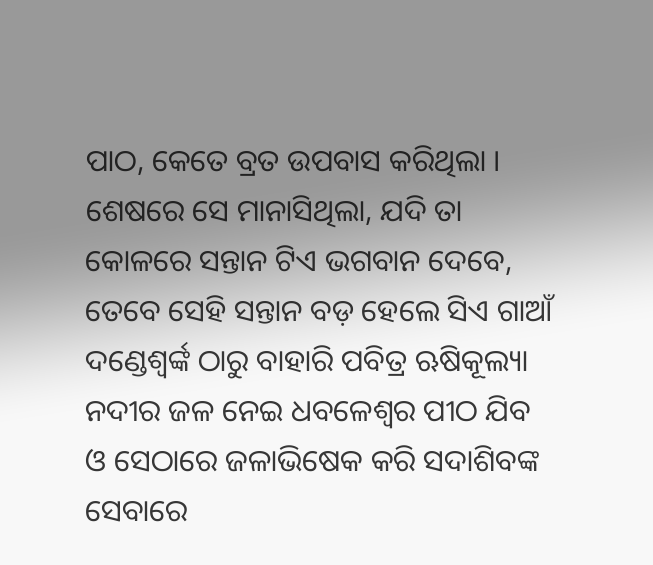ପାଠ, କେତେ ବ୍ରତ ଉପବାସ କରିଥିଲା । ଶେଷରେ ସେ ମାନାସିଥିଲା, ଯଦି ତା କୋଳରେ ସନ୍ତାନ ଟିଏ ଭଗବାନ ଦେବେ, ତେବେ ସେହି ସନ୍ତାନ ବଡ଼ ହେଲେ ସିଏ ଗାଆଁ ଦଣ୍ଡେଶ୍ୱର୍ଙ୍କ ଠାରୁ ବାହାରି ପବିତ୍ର ଋଷିକୂଲ୍ୟା ନଦୀର ଜଳ ନେଇ ଧବଳେଶ୍ଵର ପୀଠ ଯିବ ଓ ସେଠାରେ ଜଳାଭିଷେକ କରି ସଦାଶିବଙ୍କ ସେବାରେ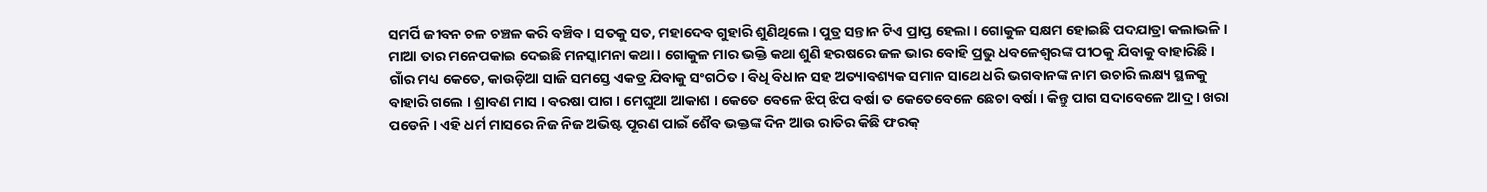ସମର୍ପି ଜୀବନ ଚଳ ଚଞ୍ଚଳ କରି ବଞ୍ଚିବ । ସତକୁ ସତ, ମହାଦେବ ଗୁହାରି ଶୁଣିଥିଲେ । ପୁତ୍ର ସନ୍ତାନ ଟିଏ ପ୍ରାପ୍ତ ହେଲା । ଗୋକୁଳ ସକ୍ଷମ ହୋଇଛି ପଦଯାତ୍ରା କଲାଭଳି । ମାଆ ତାର ମନେପକାଇ ଦେଇଛି ମନସ୍କାମନା କଥା । ଗୋକୁଳ ମାର ଭକ୍ତି କଥା ଶୁଣି ହରଷରେ ଜଳ ଭାର ବୋହି ପ୍ରଭୁ ଧବଳେଶ୍ଵରଙ୍କ ପୀଠକୁ ଯିବାକୁ ବାହାରିଛି । ଗାଁର ମଧ୍ୟ କେତେ, କାଉଡ଼ିଆ ସାଜି ସମସ୍ତେ ଏକତ୍ର ଯିବାକୁ ସଂଗଠିତ । ବିଧି ବିଧାନ ସହ ଅତ୍ୟାବଶ୍ୟକ ସମାନ ସାଥେ ଧରି ଭଗବାନଙ୍କ ନାମ ଉଚାରି ଲକ୍ଷ୍ୟ ସ୍ଥଳକୁ ବାହାରି ଗଲେ । ଶ୍ରାବଣ ମାସ । ବରଷା ପାଗ । ମେଘୁଆ ଆକାଶ । କେତେ ବେଳେ ଝିପ୍ ଝିପ ବର୍ଷା ତ କେତେବେଳେ ଛେଚା ବର୍ଷା । କିନ୍ତୁ ପାଗ ସଦାବେଳେ ଆଦ୍ର । ଖରା ପଡେନି । ଏହି ଧର୍ମ ମାସରେ ନିଜ ନିଜ ଅଭିଷ୍ଟ ପୂରଣ ପାଇଁ ଶୈବ ଭକ୍ତଙ୍କ ଦିନ ଆଉ ରାତିର କିଛି ଫରକ୍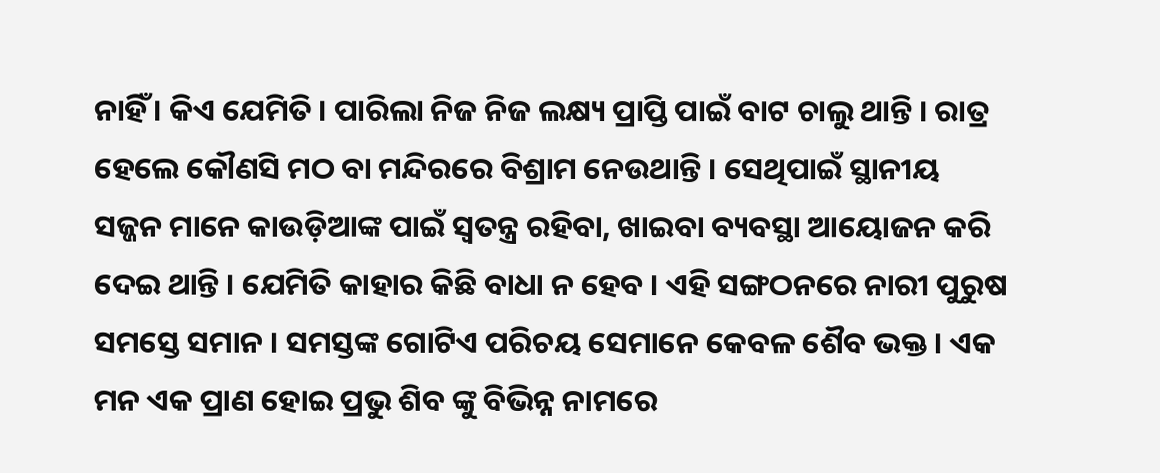ନାହିଁ । କିଏ ଯେମିତି । ପାରିଲା ନିଜ ନିଜ ଲକ୍ଷ୍ୟ ପ୍ରାପ୍ତି ପାଇଁ ବାଟ ଚାଲୁ ଥାନ୍ତି । ରାତ୍ର ହେଲେ କୌଣସି ମଠ ବା ମନ୍ଦିରରେ ବିଶ୍ରାମ ନେଉଥାନ୍ତି । ସେଥିପାଇଁ ସ୍ଥାନୀୟ ସଜ୍ଜନ ମାନେ କାଉଡ଼ିଆଙ୍କ ପାଇଁ ସ୍ବତନ୍ତ୍ର ରହିବା, ଖାଇବା ବ୍ୟବସ୍ଥା ଆୟୋଜନ କରି ଦେଇ ଥାନ୍ତି । ଯେମିତି କାହାର କିଛି ବାଧା ନ ହେବ । ଏହି ସଙ୍ଗଠନରେ ନାରୀ ପୁରୁଷ ସମସ୍ତେ ସମାନ । ସମସ୍ତଙ୍କ ଗୋଟିଏ ପରିଚୟ ସେମାନେ କେବଳ ଶୈବ ଭକ୍ତ । ଏକ ମନ ଏକ ପ୍ରାଣ ହୋଇ ପ୍ରଭୁ ଶିବ ଙ୍କୁ ବିଭିନ୍ନ ନାମରେ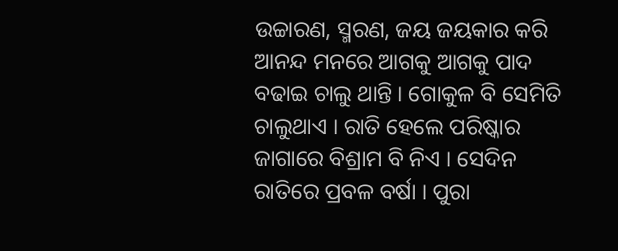ଉଚ୍ଚାରଣ, ସ୍ମରଣ, ଜୟ ଜୟକାର କରି ଆନନ୍ଦ ମନରେ ଆଗକୁ ଆଗକୁ ପାଦ ବଢାଇ ଚାଲୁ ଥାନ୍ତି । ଗୋକୁଳ ବି ସେମିତି ଚାଲୁଥାଏ । ରାତି ହେଲେ ପରିଷ୍କାର ଜାଗାରେ ବିଶ୍ରାମ ବି ନିଏ । ସେଦିନ ରାତିରେ ପ୍ରବଳ ବର୍ଷା । ପୁରା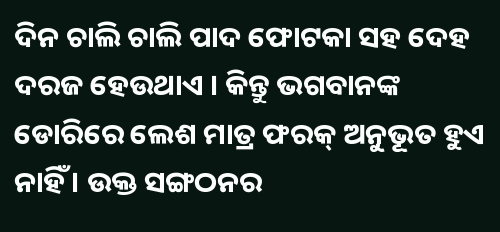ଦିନ ଚାଲି ଚାଲି ପାଦ ଫୋଟକା ସହ ଦେହ ଦରଜ ହେଉଥାଏ । କିନ୍ତୁ ଭଗବାନଙ୍କ ଡୋରିରେ ଲେଶ ମାତ୍ର ଫରକ୍ ଅନୁଭୂତ ହୁଏ ନାହିଁ । ଉକ୍ତ ସଙ୍ଗଠନର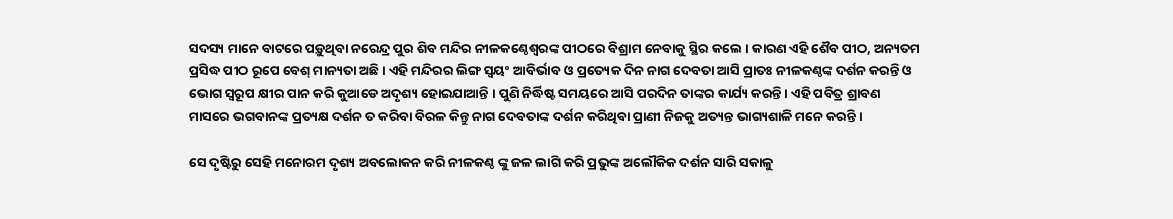ସଦସ୍ୟ ମାନେ ବାଟରେ ପଡ଼ୁଥିବା ନରେନ୍ଦ୍ର ପୁର ଶିବ ମନ୍ଦିର ନୀଳକଣ୍ଠେଶ୍ଵରଙ୍କ ପୀଠରେ ବିଶ୍ରାମ ନେବାକୁ ସ୍ଥିର କଲେ । କାରଣ ଏହି ଶୈବ ପୀଠ, ଅନ୍ୟତମ ପ୍ରସିଦ୍ଧ ପୀଠ ରୂପେ ବେଶ୍ ମାନ୍ୟତା ଅଛି । ଏହି ମନ୍ଦିରର ଲିଙ୍ଗ ସ୍ଵୟଂ ଆବିର୍ଭାବ ଓ ପ୍ରତ୍ୟେକ ଦିନ ନାଗ ଦେବତା ଆସି ପ୍ରାତଃ ନୀଳକଣ୍ଠଙ୍କ ଦର୍ଶନ କରନ୍ତି ଓ ଭୋଗ ସ୍ୱରୂପ କ୍ଷୀର ପାନ କରି କୁଆଡେ ଅଦୃଶ୍ୟ ହୋଇଯାଆନ୍ତି । ପୁଣି ନିର୍ଦ୍ଧିଷ୍ଟ ସମୟରେ ଆସି ପରଦିନ ତାଙ୍କର କାର୍ଯ୍ୟ କରନ୍ତି । ଏହି ପବିତ୍ର ଶ୍ରାବଣ ମାସରେ ଭଗବାନଙ୍କ ପ୍ରତ୍ୟକ୍ଷ ଦର୍ଶନ ତ କରିବା ବିରଳ କିନ୍ତୁ ନାଗ ଦେବତାଙ୍କ ଦର୍ଶନ କରିଥିବା ପ୍ରାଣୀ ନିଜକୁ ଅତ୍ୟନ୍ତ ଭାଗ୍ୟଶାଳି ମନେ କରନ୍ତି ।

ସେ ଦୃଷ୍ଟିରୁ ସେହି ମନୋରମ ଦୃଶ୍ୟ ଅବଲୋକନ କରି ନୀଳକଣ୍ଠ ଙ୍କୁ ଜଳ ଲାଗି କରି ପ୍ରଭୁଙ୍କ ଅଲୌକିକ ଦର୍ଶନ ସାରି ସକାଳୁ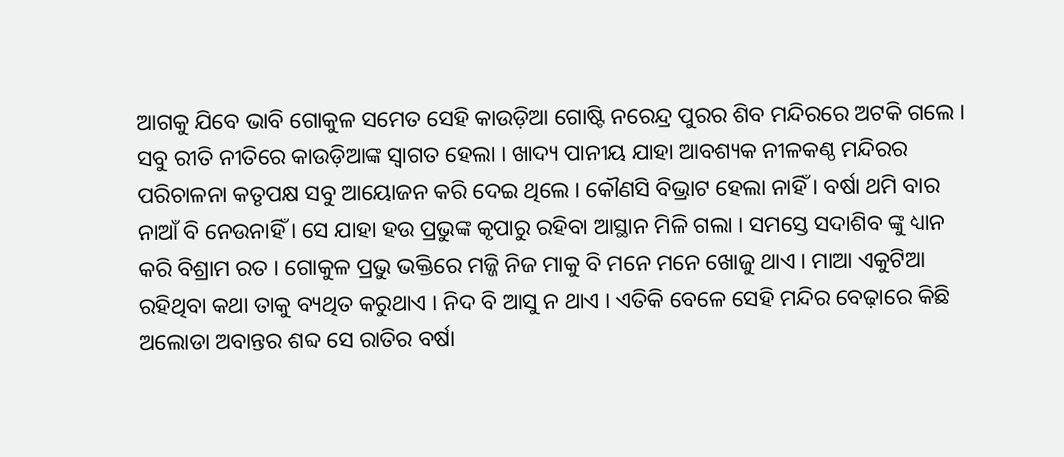ଆଗକୁ ଯିବେ ଭାବି ଗୋକୁଳ ସମେତ ସେହି କାଉଡ଼ିଆ ଗୋଷ୍ଟି ନରେନ୍ଦ୍ର ପୁରର ଶିବ ମନ୍ଦିରରେ ଅଟକି ଗଲେ । ସବୁ ରୀତି ନୀତିରେ କାଉଡ଼ିଆଙ୍କ ସ୍ଵାଗତ ହେଲା । ଖାଦ୍ୟ ପାନୀୟ ଯାହା ଆବଶ୍ୟକ ନୀଳକଣ୍ଠ ମନ୍ଦିରର ପରିଚାଳନା କତୃପକ୍ଷ ସବୁ ଆୟୋଜନ କରି ଦେଇ ଥିଲେ । କୌଣସି ବିଭ୍ରାଟ ହେଲା ନାହିଁ । ବର୍ଷା ଥମି ବାର ନାଆଁ ବି ନେଉନାହିଁ । ସେ ଯାହା ହଉ ପ୍ରଭୁଙ୍କ କୃପାରୁ ରହିବା ଆସ୍ଥାନ ମିଳି ଗଲା । ସମସ୍ତେ ସଦାଶିବ ଙ୍କୁ ଧ୍ୟାନ କରି ବିଶ୍ରାମ ରତ । ଗୋକୁଳ ପ୍ରଭୁ ଭକ୍ତିରେ ମଜ୍ଜି ନିଜ ମାକୁ ବି ମନେ ମନେ ଖୋଜୁ ଥାଏ । ମାଆ ଏକୁଟିଆ ରହିଥିବା କଥା ତାକୁ ବ୍ୟଥିତ କରୁଥାଏ । ନିଦ ବି ଆସୁ ନ ଥାଏ । ଏତିକି ବେଳେ ସେହି ମନ୍ଦିର ବେଢ଼ାରେ କିଛି ଅଲୋଡା ଅବାନ୍ତର ଶବ୍ଦ ସେ ରାତିର ବର୍ଷା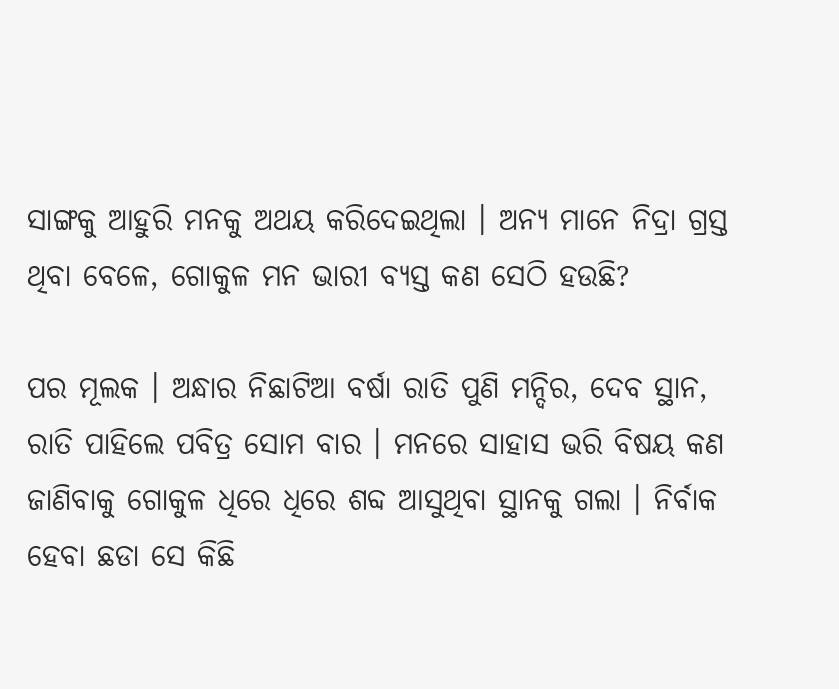ସାଙ୍ଗକୁ ଆହୁରି ମନକୁ ଅଥୟ କରିଦେଇଥିଲା । ଅନ୍ୟ ମାନେ ନିଦ୍ରା ଗ୍ରସ୍ତ ଥିବା ବେଳେ, ଗୋକୁଳ ମନ ଭାରୀ ବ୍ୟସ୍ତ କଣ ସେଠି ହଉଛି?

ପର ମୂଲକ । ଅନ୍ଧାର ନିଛାଟିଆ ବର୍ଷା ରାତି ପୁଣି ମନ୍ଦିର, ଦେବ ସ୍ଥାନ, ରାତି ପାହିଲେ ପବିତ୍ର ସୋମ ବାର । ମନରେ ସାହାସ ଭରି ବିଷୟ କଣ ଜାଣିବାକୁ ଗୋକୁଳ ଧିରେ ଧିରେ ଶବ୍ଦ ଆସୁଥିବା ସ୍ଥାନକୁ ଗଲା । ନିର୍ବାକ ହେବା ଛଡା ସେ କିଛି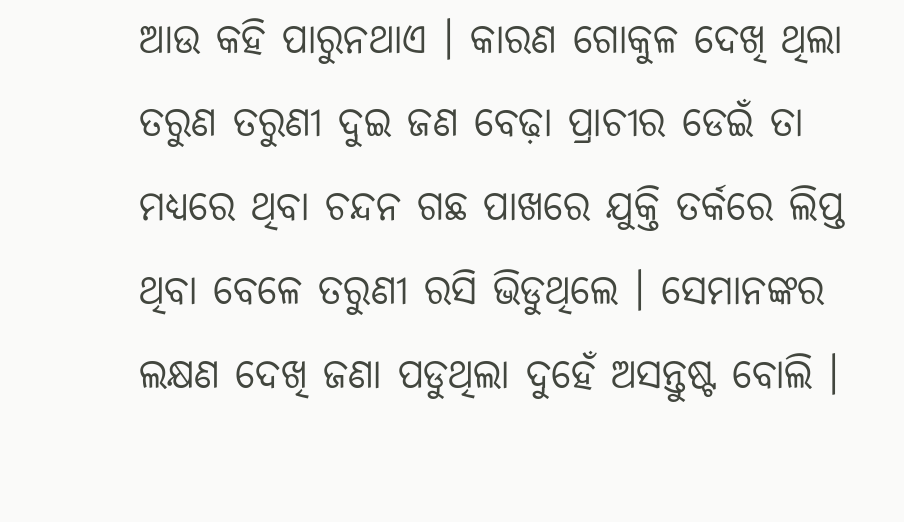ଆଉ କହି ପାରୁନଥାଏ । କାରଣ ଗୋକୁଳ ଦେଖି ଥିଲା ତରୁଣ ତରୁଣୀ ଦୁଇ ଜଣ ବେଢ଼ା ପ୍ରାଚୀର ଡେଇଁ ତା ମଧ୍ୟରେ ଥିବା ଚନ୍ଦନ ଗଛ ପାଖରେ ଯୁକ୍ତି ତର୍କରେ ଲିପ୍ତ ଥିବା ବେଳେ ତରୁଣୀ ରସି ଭିଡୁଥିଲେ । ସେମାନଙ୍କର ଲକ୍ଷଣ ଦେଖି ଜଣା ପଡୁଥିଲା ଦୁହେଁ ଅସନ୍ତୁଷ୍ଟ ବୋଲି ।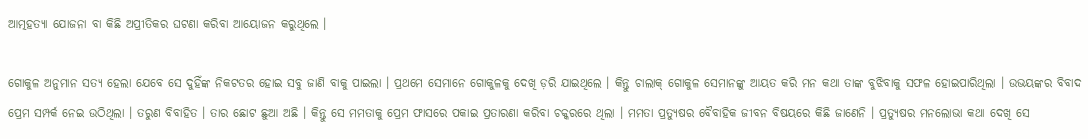ଆତ୍ମହତ୍ୟା ଯୋଜନା ବା କିଛି ଅପ୍ରୀତିକର ଘଟଣା କରିବା ଆୟୋଜନ କରୁଥିଲେ ।

ଗୋକୁଳ ଅନୁମାନ ସତ୍ୟ ହେଲା ଯେବେ ସେ ଦୁହିଁଙ୍କ ନିକଟତର ହୋଇ ସବୁ ଜାଣି ବାକୁ ପାଇଲା । ପ୍ରଥମେ ସେମାନେ ଗୋକୁଳକୁ ଦେଖି ଡ଼ରି ଯାଇଥିଲେ । କିନ୍ତୁ ଚାଲାକ୍ ଗୋକୁଳ ସେମାନଙ୍କୁ ଆୟତ କରି ମନ କଥା ତାଙ୍କ ବୁଝିବାକୁ ସଫଳ ହୋଇପାରିଥିଲା । ଉଭୟଙ୍କର ବିବାଦ ପ୍ରେମ ସମ୍ପର୍କ ନେଇ ଉଠିଥିଲା । ତରୁଣ ବିବାହିତ । ତାର ଛୋଟ ଛୁଆ ଅଛି । କିନ୍ତୁ ସେ ମମତାକୁ ପ୍ରେମ ଫାସରେ ପକାଇ ପ୍ରତାରଣା କରିବା ଚକ୍କରରେ ଥିଲା । ମମତା ପ୍ରତ୍ୟୁଷର ବୈବାହିକ ଜୀବନ ବିଷୟରେ କିଛି ଜାଣେନି । ପ୍ରତ୍ୟୁଷର ମନଲୋଭା କଥା ଦେଖି ସେ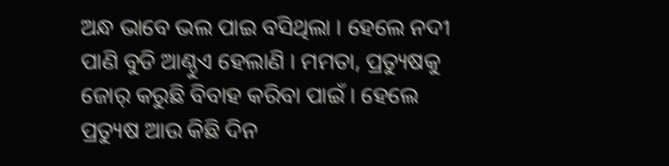ଅନ୍ଧ ଭାବେ ଭଲ ପାଇ ବସିଥିଲା । ହେଲେ ନଦୀ ପାଣି ବୁଡି ଆଣ୍ଠୁଏ ହେଲାଣି । ମମତା, ପ୍ରତ୍ୟୁଷକୁ ଜୋର୍ କରୁଛି ବିବାହ କରିବା ପାଇଁ । ହେଲେ ପ୍ରତ୍ୟୁଷ ଆଉ କିଛି ଦିନ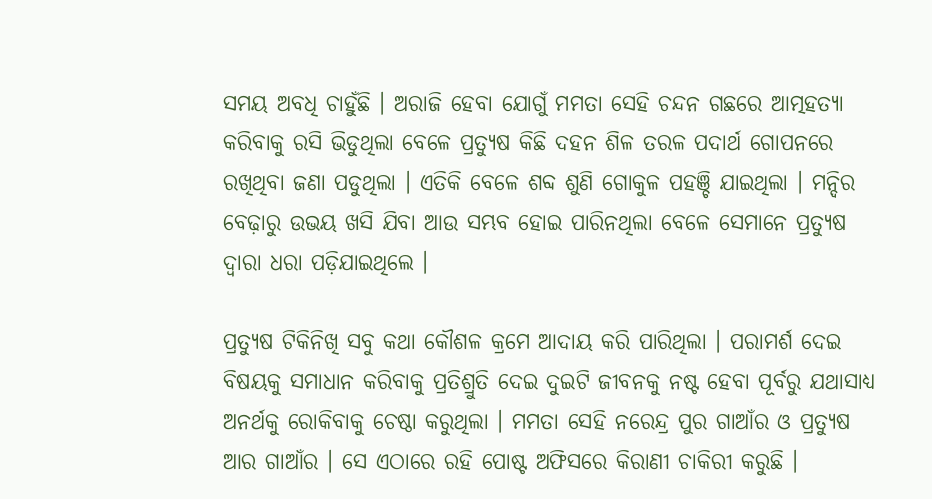ସମୟ ଅବଧି ଚାହୁଁଛି । ଅରାଜି ହେବା ଯୋଗୁଁ ମମତା ସେହି ଚନ୍ଦନ ଗଛରେ ଆତ୍ମହତ୍ୟା କରିବାକୁ ରସି ଭିଡୁଥିଲା ବେଳେ ପ୍ରତ୍ୟୁଷ କିଛି ଦହନ ଶିଳ ତରଳ ପଦାର୍ଥ ଗୋପନରେ ରଖିଥିବା ଜଣା ପଡୁଥିଲା । ଏତିକି ବେଳେ ଶବ୍ଦ ଶୁଣି ଗୋକୁଳ ପହଞ୍ଚି ଯାଇଥିଲା । ମନ୍ଦିର ବେଢ଼ାରୁ ଉଭୟ ଖସି ଯିବା ଆଉ ସମ୍ଭବ ହୋଇ ପାରିନଥିଲା ବେଳେ ସେମାନେ ପ୍ରତ୍ୟୁଷ ଦ୍ଵାରା ଧରା ପଡ଼ିଯାଇଥିଲେ ।

ପ୍ରତ୍ୟୁଷ ଟିକିନିଖି ସବୁ କଥା କୌଶଳ କ୍ରମେ ଆଦାୟ କରି ପାରିଥିଲା । ପରାମର୍ଶ ଦେଇ ବିଷୟକୁ ସମାଧାନ କରିବାକୁ ପ୍ରତିଶ୍ରୁତି ଦେଇ ଦୁଇଟି ଜୀବନକୁ ନଷ୍ଟ ହେବା ପୂର୍ବରୁ ଯଥାସାଧ୍ୟ ଅନର୍ଥକୁ ରୋକିବାକୁ ଚେଷ୍ଠା କରୁଥିଲା । ମମତା ସେହି ନରେନ୍ଦ୍ର ପୁର ଗାଆଁର ଓ ପ୍ରତ୍ୟୁଷ ଆର ଗାଆଁର । ସେ ଏଠାରେ ରହି ପୋଷ୍ଟ ଅଫିସରେ କିରାଣୀ ଚାକିରୀ କରୁଛି ।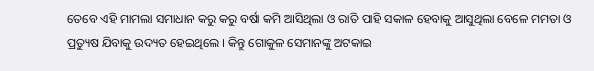ତେବେ ଏହି ମାମଲା ସମାଧାନ କରୁ କରୁ ବର୍ଷା କମି ଆସିଥିଲା ଓ ରାତି ପାହି ସକାଳ ହେବାକୁ ଆସୁଥିଲା ବେଳେ ମମତା ଓ ପ୍ରତ୍ୟୁଷ ଯିବାକୁ ଉଦ୍ୟତ ହେଇଥିଲେ । କିନ୍ତୁ ଗୋକୁଳ ସେମାନଙ୍କୁ ଅଟକାଇ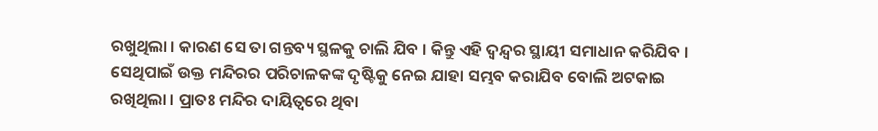ରଖୁଥିଲା । କାରଣ ସେ ତା ଗନ୍ତବ୍ୟ ସ୍ଥଳକୁ ଚାଲି ଯିବ । କିନ୍ତୁ ଏହି ଦ୍ଵନ୍ଦ୍ୱର ସ୍ଥାୟୀ ସମାଧାନ କରିଯିବ । ସେଥିପାଇଁ ଉକ୍ତ ମନ୍ଦିରର ପରିଚାଳକଙ୍କ ଦୃଷ୍ଟିକୁ ନେଇ ଯାହା ସମ୍ଭବ କରାଯିବ ବୋଲି ଅଟକାଇ ରଖିଥିଲା । ପ୍ରାତଃ ମନ୍ଦିର ଦାୟିତ୍ୱରେ ଥିବା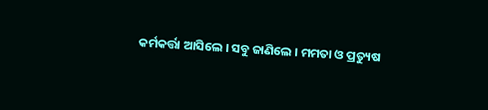କର୍ମକର୍ତ୍ତା ଆସିଲେ । ସବୁ ଜାଣିଲେ । ମମତା ଓ ପ୍ରତ୍ୟୁଷ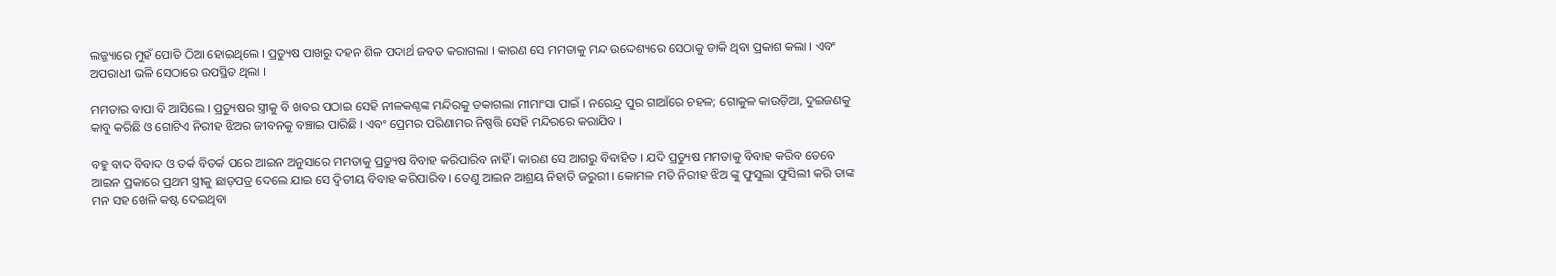ଲଜ୍ଜ୍ୟାରେ ମୁହଁ ପୋତି ଠିଆ ହୋଇଥିଲେ । ପ୍ରତ୍ୟୁଷ ପାଖରୁ ଦହନ ଶିଳ ପଦାର୍ଥ ଜବତ କରାଗଲା । କାରଣ ସେ ମମତାକୁ ମନ୍ଦ ଉଦ୍ଦେଶ୍ୟରେ ସେଠାକୁ ଡାକି ଥିବା ପ୍ରକାଶ କଲା । ଏବଂ ଅପରାଧୀ ଭଳି ସେଠାରେ ଉପସ୍ଥିତ ଥିଲା ।

ମମତାର ବାପା ବି ଆସିଲେ । ପ୍ରତ୍ୟୁଷର ସ୍ତ୍ରୀକୁ ବି ଖବର ପଠାଇ ସେହି ନୀଳକଣ୍ଠଙ୍କ ମନ୍ଦିରକୁ ଡକାଗଲା ମୀମାଂସା ପାଇଁ । ନରେନ୍ଦ୍ର ପୁର ଗାଆଁରେ ଚହଳ; ଗୋକୁଳ କାଉଡ଼ିଆ, ଦୁଇଜଣକୁ କାବୁ କରିଛି ଓ ଗୋଟିଏ ନିରୀହ ଝିଅର ଜୀବନକୁ ବଞ୍ଚାଇ ପାରିଛି । ଏବଂ ପ୍ରେମର ପରିଣାମର ନିଷ୍ପତ୍ତି ସେହି ମନ୍ଦିରରେ କରାଯିବ ।

ବହୁ ବାଦ ବିବାଦ ଓ ତର୍କ ବିତର୍କ ପରେ ଆଇନ ଅନୁସାରେ ମମତାକୁ ପ୍ରତ୍ୟୁଷ ବିବାହ କରିପାରିବ ନାହିଁ । କାରଣ ସେ ଆଗରୁ ବିବାହିତ । ଯଦି ପ୍ରତ୍ୟୁଷ ମମତାକୁ ବିବାହ କରିବ ତେବେ ଆଇନ ପ୍ରକାରେ ପ୍ରଥମ ସ୍ତ୍ରୀକୁ ଛାଡ଼ପତ୍ର ଦେଲେ ଯାଇ ସେ ଦ୍ଵିତୀୟ ବିବାହ କରିପାରିବ । ତେଣୁ ଆଇନ ଆଶ୍ରୟ ନିହାତି ଜରୁରୀ । କୋମଳ ମତି ନିରୀହ ଝିଅ ଙ୍କୁ ଫୁସୁଲା ଫୁସିଲୀ କରି ତାଙ୍କ ମନ ସହ ଖେଳି କଷ୍ଟ ଦେଇଥିବା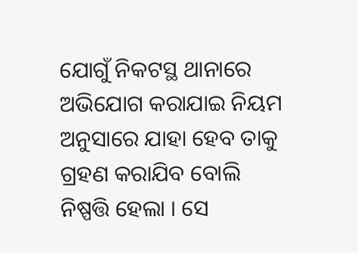ଯୋଗୁଁ ନିକଟସ୍ଥ ଥାନାରେ ଅଭିଯୋଗ କରାଯାଇ ନିୟମ ଅନୁସାରେ ଯାହା ହେବ ତାକୁ ଗ୍ରହଣ କରାଯିବ ବୋଲି ନିଷ୍ପତ୍ତି ହେଲା । ସେ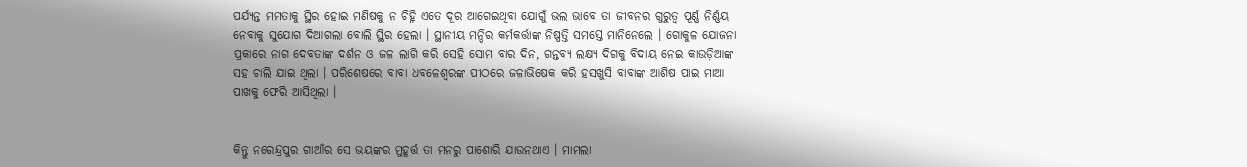ପର୍ଯ୍ୟନ୍ତ ମମତାକୁ ସ୍ଥିର ହୋଇ ମଣିଷକୁ ନ ଚିହ୍ନି ଏତେ ଦୂର ଆଗେଇଥିବା ଯୋଗୁଁ ଭଲ ଭାବେ ତା ଜୀବନର ଗୁରୁତ୍ଵ ପୂର୍ଣ୍ଣ ନିର୍ଣ୍ଣୟ ନେବାକୁ ସୁଯୋଗ ଦିଆଗଲା ବୋଲି ସ୍ଥିର ହେଲା । ସ୍ଥାନୀୟ ମନ୍ଦିର କର୍ମକର୍ତ୍ତାଙ୍କ ନିଷ୍ପତ୍ତି ସମସ୍ତେ ମାନିନେଲେ । ଗୋକୁଳ ଯୋଜନା ପ୍ରକାରେ ନାଗ ଦେବତାଙ୍କ ଦର୍ଶନ ଓ ଜଳ ଲାଗି କରି ସେହି ସୋମ ବାର ଦିନ, ଗନ୍ତବ୍ୟ ଲକ୍ଷ୍ୟ ଦିଗକୁ ବିଦାୟ ନେଇ କାଉଡ଼ିଆଙ୍କ ସହ ଚାଲି ଯାଇ ଥିଲା । ପରିଶେଷରେ ବାବା ଧବଳେଶ୍ଵରଙ୍କ ପୀଠରେ ଜଳାଭିଷେକ କରି ହସଖୁସି ବାବାଙ୍କ ଆଶିଷ ପାଇ ମାଆ ପାଖକୁ ଫେରି ଆସିଥିଲା ।


କିନ୍ତୁ ନରେନ୍ଦ୍ରପୁର ଗାଆଁର ସେ ଭୟଙ୍କର ମୁହୂର୍ତ୍ତ ତା ମନରୁ ପାଶୋରି ଯାଉନଥାଏ । ମାମଲା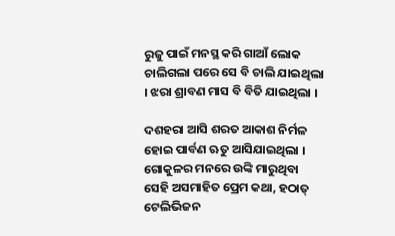ରୁଜୁ ପାଇଁ ମନସ୍ଥ କରି ଗାଆଁ ଲୋକ ଚାଲିଗଲା ପରେ ସେ ବି ଚାଲି ଯାଇଥିଲା । ଝରା ଶ୍ରାବଣ ମାସ ବି ବିତି ଯାଇଥିଲା ।

ଦଶହରା ଆସି ଶରତ ଆକାଶ ନିର୍ମଳ ହୋଇ ପାର୍ବଣ ଋତୁ ଆସିଯାଇଥିଲା । ଗୋକୁଳର ମନରେ ଉଙ୍କି ମାରୁଥିବା ସେହି ଅସମାହିତ ପ୍ରେମ କଥା, ହଠାତ୍ ଟେଲିଭିଜନ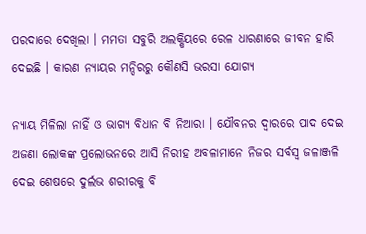ପରଦାରେ ଦେଖିଲା । ମମତା ସବୁରି ଅଲକ୍ଷିୟରେ ରେଳ ଧାରଣାରେ ଜୀବନ ହାରି ଦେଇଛି । କାରଣ ନ୍ୟାୟର ମନ୍ଦିରରୁ କୌଣସି ଭରସା ଯୋଗ୍ୟ

ନ୍ୟାୟ ମିଳିଲା ନାହିଁ ଓ ଭାଗ୍ୟ ବିଧାନ ବି ନିଆରା । ଯୌବନର ଦ୍ଵାରରେ ପାଦ ଦେଇ ଅଜଣା ଲୋକଙ୍କ ପ୍ରଲୋଭନରେ ଆସି ନିରୀହ ଅବଳାମାନେ ନିଜର ସର୍ବସ୍ୱ ଜଳାଞ୍ଜଳି ଦେଇ ଶେଷରେ ଦୁର୍ଲଭ ଶରୀରକୁ ବି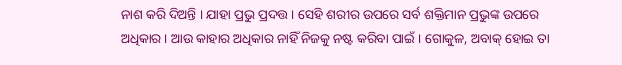ନାଶ କରି ଦିଅନ୍ତି । ଯାହା ପ୍ରଭୁ ପ୍ରଦତ୍ତ । ସେହି ଶରୀର ଉପରେ ସର୍ବ ଶକ୍ତିମାନ ପ୍ରଭୁଙ୍କ ଉପରେ ଅଧିକାର । ଆଉ କାହାର ଅଧିକାର ନାହିଁ ନିଜକୁ ନଷ୍ଟ କରିବା ପାଇଁ । ଗୋକୁଳ, ଅବାକ୍ ହୋଇ ତା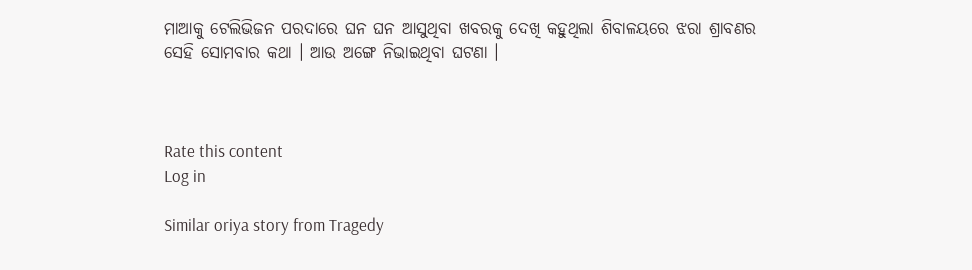ମାଆକୁ ଟେଲିଭିଜନ ପରଦାରେ ଘନ ଘନ ଆସୁଥିବା ଖବରକୁ ଦେଖି କହୁଥିଲା ଶିବାଳୟରେ ଝରା ଶ୍ରାବଣର ସେହି ସୋମବାର କଥା । ଆଉ ଅଙ୍ଗେ ନିଭାଇଥିବା ଘଟଣା ।



Rate this content
Log in

Similar oriya story from Tragedy